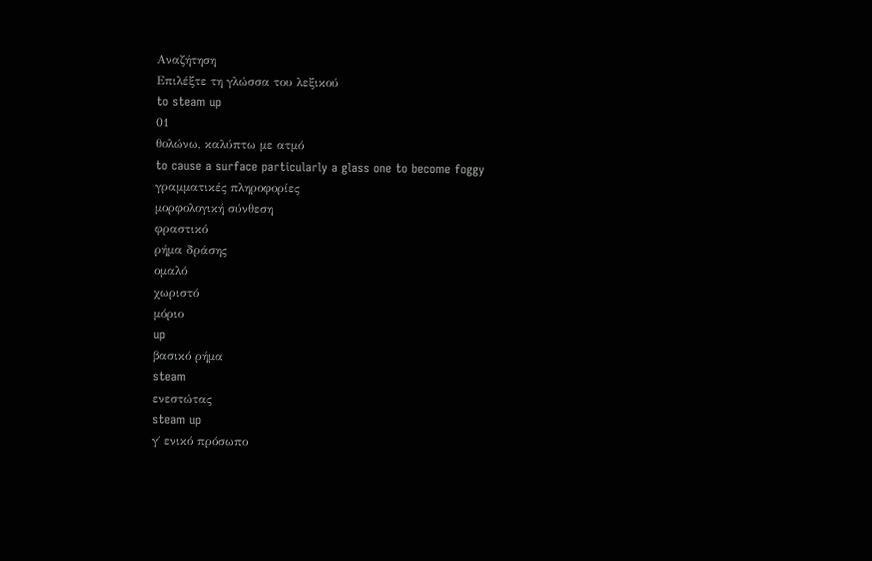Αναζήτηση
Επιλέξτε τη γλώσσα του λεξικού
to steam up
01
θολώνω, καλύπτω με ατμό
to cause a surface particularly a glass one to become foggy
γραμματικές πληροφορίες
μορφολογική σύνθεση
φραστικό
ρήμα δράσης
ομαλό
χωριστό
μόριο
up
βασικό ρήμα
steam
ενεστώτας
steam up
γ΄ ενικό πρόσωπο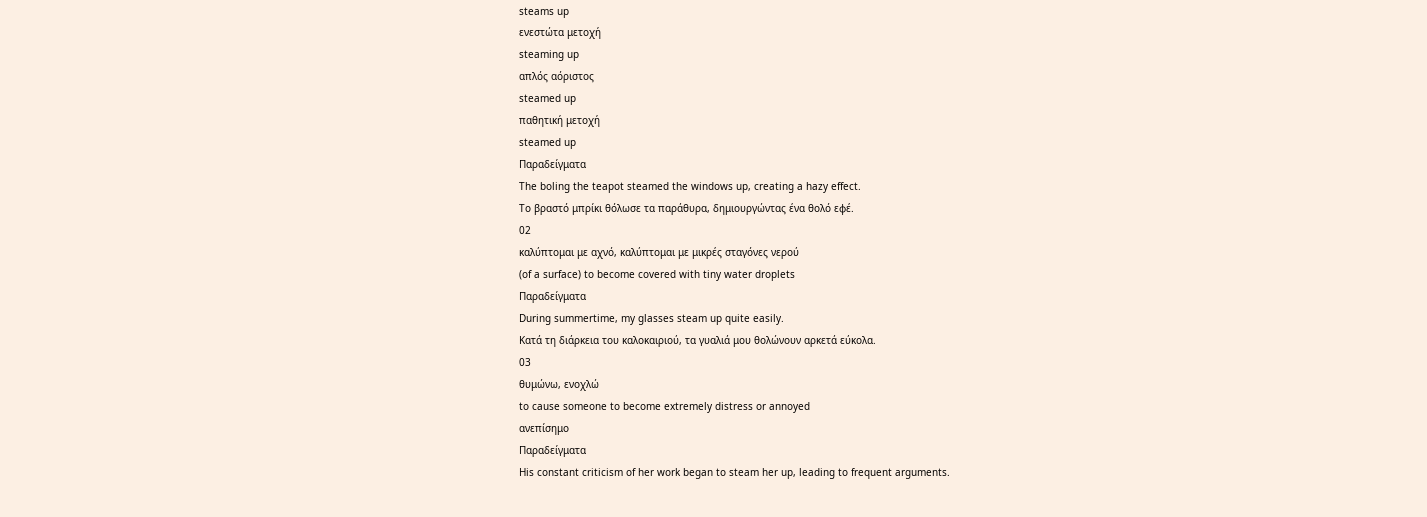steams up
ενεστώτα μετοχή
steaming up
απλός αόριστος
steamed up
παθητική μετοχή
steamed up
Παραδείγματα
The boling the teapot steamed the windows up, creating a hazy effect.
Το βραστό μπρίκι θόλωσε τα παράθυρα, δημιουργώντας ένα θολό εφέ.
02
καλύπτομαι με αχνό, καλύπτομαι με μικρές σταγόνες νερού
(of a surface) to become covered with tiny water droplets
Παραδείγματα
During summertime, my glasses steam up quite easily.
Κατά τη διάρκεια του καλοκαιριού, τα γυαλιά μου θολώνουν αρκετά εύκολα.
03
θυμώνω, ενοχλώ
to cause someone to become extremely distress or annoyed
ανεπίσημο
Παραδείγματα
His constant criticism of her work began to steam her up, leading to frequent arguments.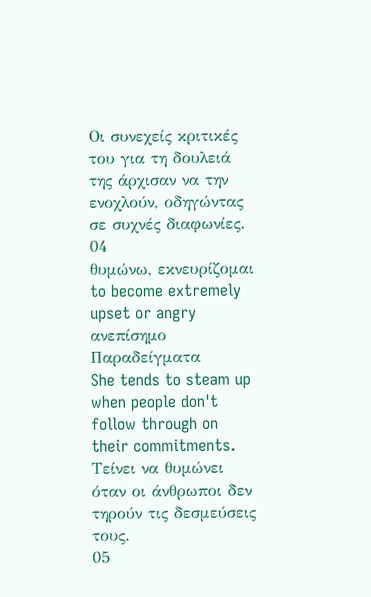Οι συνεχείς κριτικές του για τη δουλειά της άρχισαν να την ενοχλούν, οδηγώντας σε συχνές διαφωνίες.
04
θυμώνω, εκνευρίζομαι
to become extremely upset or angry
ανεπίσημο
Παραδείγματα
She tends to steam up when people don't follow through on their commitments.
Τείνει να θυμώνει όταν οι άνθρωποι δεν τηρούν τις δεσμεύσεις τους.
05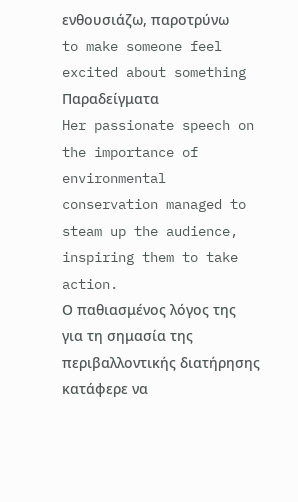ενθουσιάζω, παροτρύνω
to make someone feel excited about something
Παραδείγματα
Her passionate speech on the importance of environmental conservation managed to steam up the audience, inspiring them to take action.
Ο παθιασμένος λόγος της για τη σημασία της περιβαλλοντικής διατήρησης κατάφερε να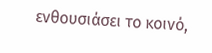ενθουσιάσει το κοινό,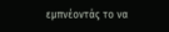εμπνέοντάς το να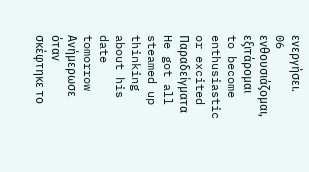ενεργήσει.
06
ενθουσιάζομαι, εξιτάρομαι
to become enthusiastic or excited
Παραδείγματα
He got all steamed up thinking about his date tomorrow
Ανήμερωσε όταν σκέφτηκε το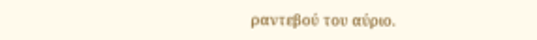ραντεβού του αύριο.